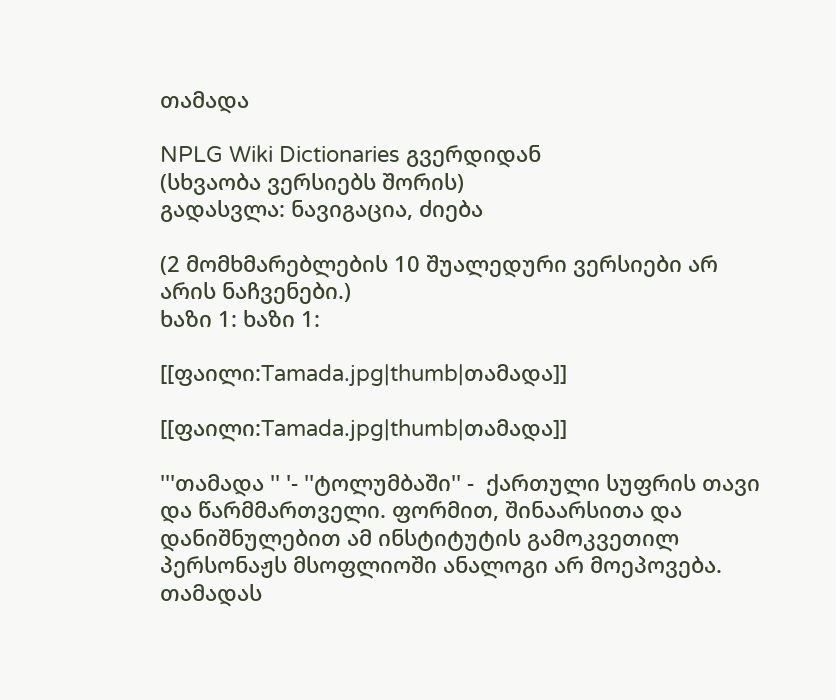თამადა

NPLG Wiki Dictionaries გვერდიდან
(სხვაობა ვერსიებს შორის)
გადასვლა: ნავიგაცია, ძიება

(2 მომხმარებლების 10 შუალედური ვერსიები არ არის ნაჩვენები.)
ხაზი 1: ხაზი 1:

[[ფაილი:Tamada.jpg|thumb|თამადა]]

[[ფაილი:Tamada.jpg|thumb|თამადა]]

'''თამადა '' '- ''ტოლუმბაში'' -  ქართული სუფრის თავი და წარმმართველი. ფორმით, შინაარსითა და დანიშნულებით ამ ინსტიტუტის გამოკვეთილ პერსონაჟს მსოფლიოში ანალოგი არ მოეპოვება. თამადას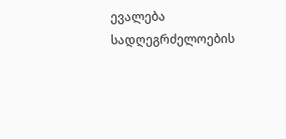ევალება სადღეგრძელოების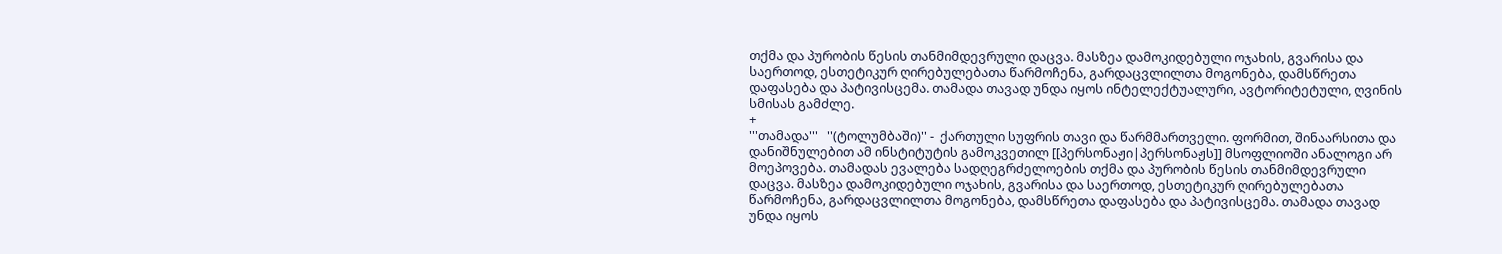თქმა და პურობის წესის თანმიმდევრული დაცვა. მასზეა დამოკიდებული ოჯახის, გვარისა და საერთოდ, ესთეტიკურ ღირებულებათა წარმოჩენა, გარდაცვლილთა მოგონება, დამსწრეთა დაფასება და პატივისცემა. თამადა თავად უნდა იყოს ინტელექტუალური, ავტორიტეტული, ღვინის სმისას გამძლე.
+
'''თამადა'''   ''(ტოლუმბაში)'' -  ქართული სუფრის თავი და წარმმართველი. ფორმით, შინაარსითა და დანიშნულებით ამ ინსტიტუტის გამოკვეთილ [[პერსონაჟი|პერსონაჟს]] მსოფლიოში ანალოგი არ მოეპოვება. თამადას ევალება სადღეგრძელოების თქმა და პურობის წესის თანმიმდევრული დაცვა. მასზეა დამოკიდებული ოჯახის, გვარისა და საერთოდ, ესთეტიკურ ღირებულებათა წარმოჩენა, გარდაცვლილთა მოგონება, დამსწრეთა დაფასება და პატივისცემა. თამადა თავად უნდა იყოს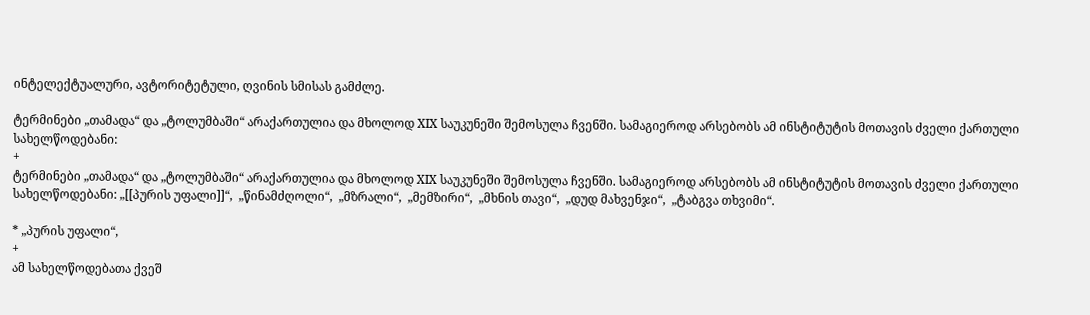ინტელექტუალური, ავტორიტეტული, ღვინის სმისას გამძლე.

ტერმინები „თამადა“ და „ტოლუმბაში“ არაქართულია და მხოლოდ XIX საუკუნეში შემოსულა ჩვენში. სამაგიეროდ არსებობს ამ ინსტიტუტის მოთავის ძველი ქართული სახელწოდებანი:
+
ტერმინები „თამადა“ და „ტოლუმბაში“ არაქართულია და მხოლოდ XIX საუკუნეში შემოსულა ჩვენში. სამაგიეროდ არსებობს ამ ინსტიტუტის მოთავის ძველი ქართული სახელწოდებანი: „[[პურის უფალი]]“,  „წინამძღოლი“,  „მზრალი“,  „მემზირი“,  „მხნის თავი“,  „დუდ მახვენჯი“,  „ტაბგვა თხვიმი“.

* „პურის უფალი“,
+
ამ სახელწოდებათა ქვეშ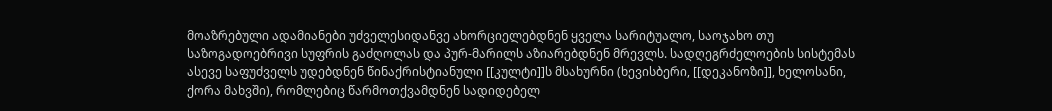მოაზრებული ადამიანები უძველესიდანვე ახორციელებდნენ ყველა სარიტუალო, საოჯახო თუ საზოგადოებრივი სუფრის გაძღოლას და პურ-მარილს აზიარებდნენ მრევლს. სადღეგრძელოების სისტემას ასევე საფუძველს უდებდნენ წინაქრისტიანული [[კულტი]]ს მსახურნი (ხევისბერი, [[დეკანოზი]], ხელოსანი, ქორა მახვში), რომლებიც წარმოთქვამდნენ სადიდებელ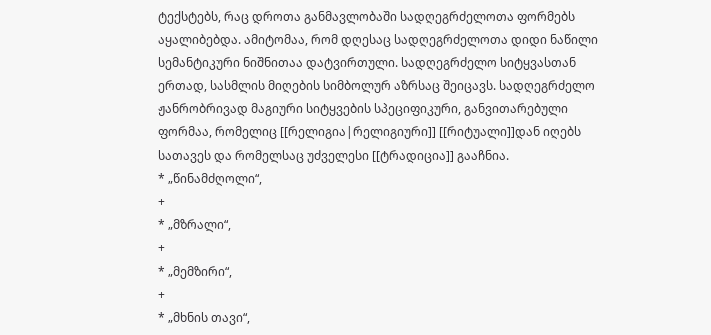ტექსტებს, რაც დროთა განმავლობაში სადღეგრძელოთა ფორმებს აყალიბებდა. ამიტომაა, რომ დღესაც სადღეგრძელოთა დიდი ნაწილი სემანტიკური ნიშნითაა დატვირთული. სადღეგრძელო სიტყვასთან ერთად, სასმლის მიღების სიმბოლურ აზრსაც შეიცავს. სადღეგრძელო ჟანრობრივად მაგიური სიტყვების სპეციფიკური, განვითარებული ფორმაა, რომელიც [[რელიგია|რელიგიური]] [[რიტუალი]]დან იღებს სათავეს და რომელსაც უძველესი [[ტრადიცია]] გააჩნია.
* „წინამძღოლი“,
+
* „მზრალი“,
+
* „მემზირი“,
+
* „მხნის თავი“,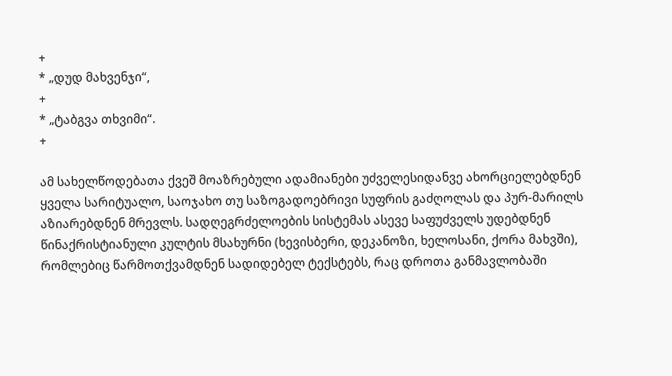+
* „დუდ მახვენჯი“,
+
* „ტაბგვა თხვიმი“.
+

ამ სახელწოდებათა ქვეშ მოაზრებული ადამიანები უძველესიდანვე ახორციელებდნენ ყველა სარიტუალო, საოჯახო თუ საზოგადოებრივი სუფრის გაძღოლას და პურ-მარილს აზიარებდნენ მრევლს. სადღეგრძელოების სისტემას ასევე საფუძველს უდებდნენ წინაქრისტიანული კულტის მსახურნი (ხევისბერი, დეკანოზი, ხელოსანი, ქორა მახვში), რომლებიც წარმოთქვამდნენ სადიდებელ ტექსტებს, რაც დროთა განმავლობაში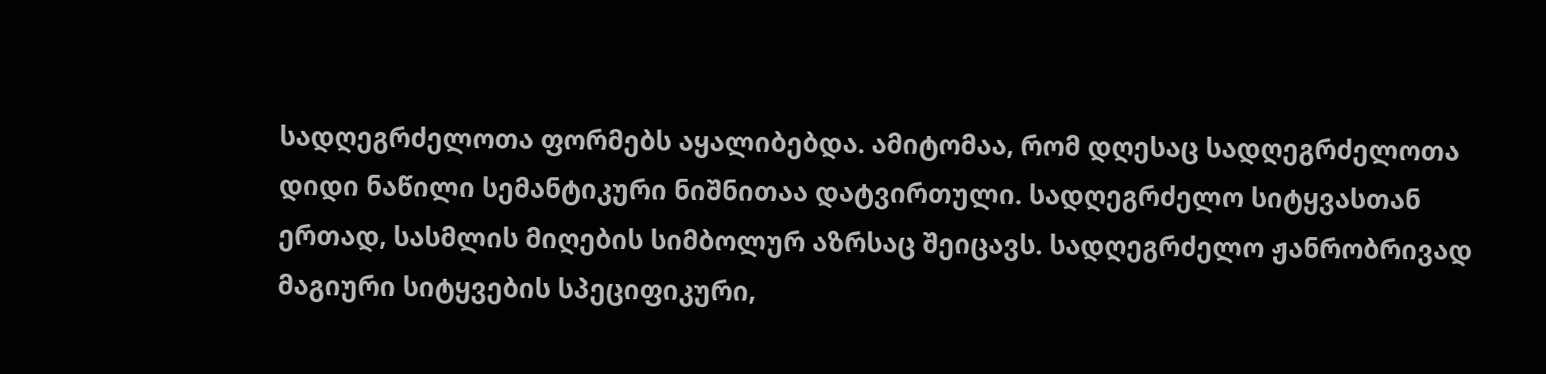სადღეგრძელოთა ფორმებს აყალიბებდა. ამიტომაა, რომ დღესაც სადღეგრძელოთა დიდი ნაწილი სემანტიკური ნიშნითაა დატვირთული. სადღეგრძელო სიტყვასთან ერთად, სასმლის მიღების სიმბოლურ აზრსაც შეიცავს. სადღეგრძელო ჟანრობრივად მაგიური სიტყვების სპეციფიკური,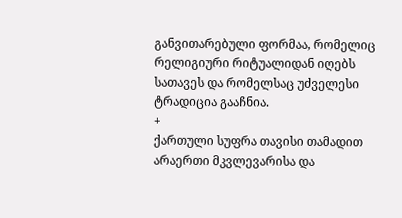განვითარებული ფორმაა, რომელიც რელიგიური რიტუალიდან იღებს სათავეს და რომელსაც უძველესი ტრადიცია გააჩნია.
+
ქართული სუფრა თავისი თამადით არაერთი მკვლევარისა და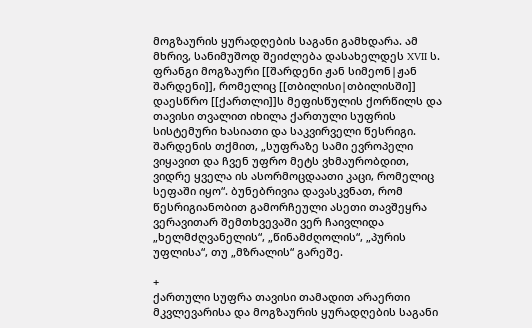მოგზაურის ყურადღების საგანი გამხდარა. ამ მხრივ, სანიმუშოდ შეიძლება დასახელდეს XVII ს. ფრანგი მოგზაური [[შარდენი ჟან სიმეონ|ჟან შარდენი]], რომელიც [[თბილისი|თბილისში]] დაესწრო [[ქართლი]]ს მეფისწულის ქორწილს და თავისი თვალით იხილა ქართული სუფრის სისტემური ხასიათი და საკვირველი წესრიგი. შარდენის თქმით, „სუფრაზე სამი ევროპელი ვიყავით და ჩვენ უფრო მეტს ვხმაურობდით, ვიდრე ყველა ის ასორმოცდაათი კაცი, რომელიც სეფაში იყო“. ბუნებრივია დავასკვნათ, რომ წესრიგიანობით გამორჩეული ასეთი თავშეყრა ვერავითარ შემთხვევაში ვერ ჩაივლიდა „ხელმძღვანელის“, „წინამძღოლის“, „პურის უფლისა“, თუ „მზრალის“ გარეშე.

+
ქართული სუფრა თავისი თამადით არაერთი მკვლევარისა და მოგზაურის ყურადღების საგანი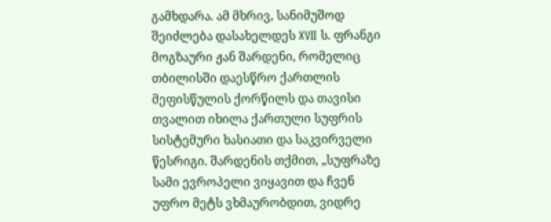გამხდარა. ამ მხრივ, სანიმუშოდ შეიძლება დასახელდეს XVII ს. ფრანგი მოგზაური ჟან შარდენი, რომელიც თბილისში დაესწრო ქართლის მეფისწულის ქორწილს და თავისი თვალით იხილა ქართული სუფრის სისტემური ხასიათი და საკვირველი წესრიგი. შარდენის თქმით, „სუფრაზე სამი ევროპელი ვიყავით და ჩვენ უფრო მეტს ვხმაურობდით, ვიდრე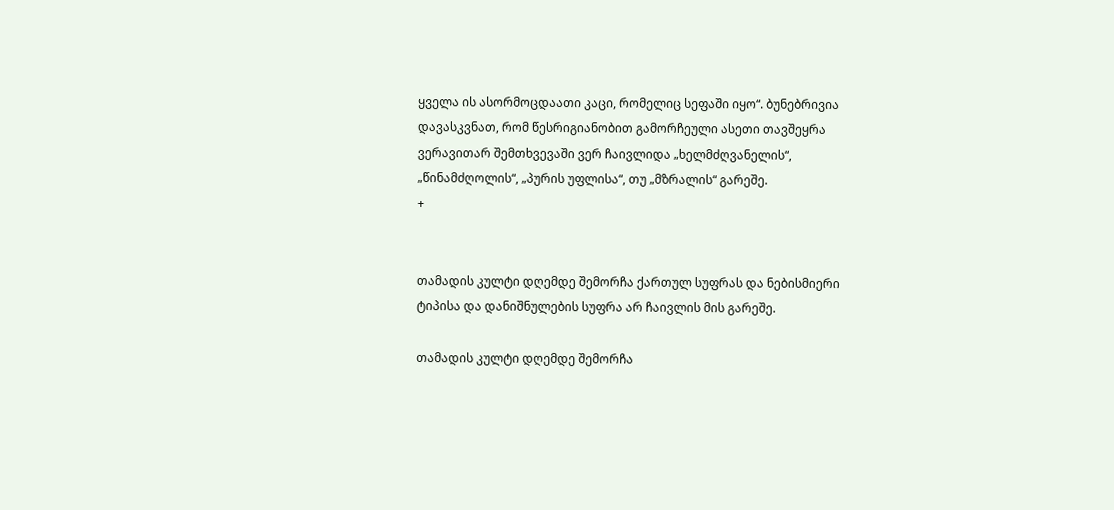ყველა ის ასორმოცდაათი კაცი, რომელიც სეფაში იყო“. ბუნებრივია დავასკვნათ, რომ წესრიგიანობით გამორჩეული ასეთი თავშეყრა ვერავითარ შემთხვევაში ვერ ჩაივლიდა „ხელმძღვანელის“, „წინამძღოლის“, „პურის უფლისა“, თუ „მზრალის“ გარეშე.
+


თამადის კულტი დღემდე შემორჩა ქართულ სუფრას და ნებისმიერი ტიპისა და დანიშნულების სუფრა არ ჩაივლის მის გარეშე.

თამადის კულტი დღემდე შემორჩა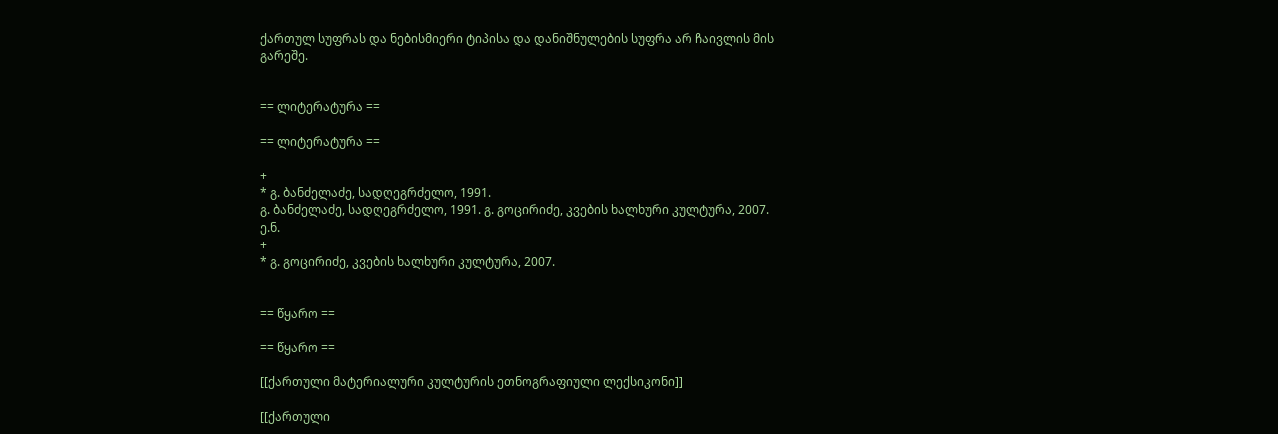ქართულ სუფრას და ნებისმიერი ტიპისა და დანიშნულების სუფრა არ ჩაივლის მის გარეშე.


== ლიტერატურა ==

== ლიტერატურა ==

+
* გ. ბანძელაძე, სადღეგრძელო, 1991.
გ. ბანძელაძე, სადღეგრძელო, 1991. გ. გოცირიძე, კვების ხალხური კულტურა, 2007. ე.ნ.
+
* გ. გოცირიძე, კვების ხალხური კულტურა, 2007.


== წყარო ==

== წყარო ==

[[ქართული მატერიალური კულტურის ეთნოგრაფიული ლექსიკონი]]

[[ქართული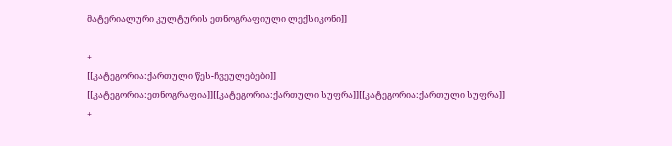მატერიალური კულტურის ეთნოგრაფიული ლექსიკონი]]

+
[[კატეგორია:ქართული წეს-ჩვეულებები]]
[[კატეგორია:ეთნოგრაფია]][[კატეგორია:ქართული სუფრა]][[კატეგორია:ქართული სუფრა]]
+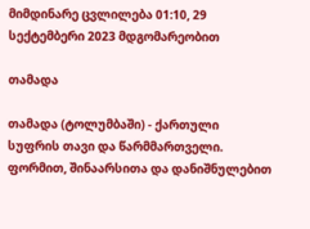მიმდინარე ცვლილება 01:10, 29 სექტემბერი 2023 მდგომარეობით

თამადა

თამადა (ტოლუმბაში) - ქართული სუფრის თავი და წარმმართველი. ფორმით, შინაარსითა და დანიშნულებით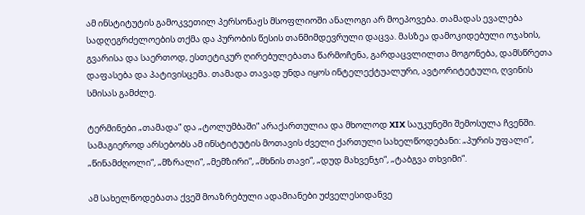ამ ინსტიტუტის გამოკვეთილ პერსონაჟს მსოფლიოში ანალოგი არ მოეპოვება. თამადას ევალება სადღეგრძელოების თქმა და პურობის წესის თანმიმდევრული დაცვა. მასზეა დამოკიდებული ოჯახის, გვარისა და საერთოდ, ესთეტიკურ ღირებულებათა წარმოჩენა, გარდაცვლილთა მოგონება, დამსწრეთა დაფასება და პატივისცემა. თამადა თავად უნდა იყოს ინტელექტუალური, ავტორიტეტული, ღვინის სმისას გამძლე.

ტერმინები „თამადა“ და „ტოლუმბაში“ არაქართულია და მხოლოდ XIX საუკუნეში შემოსულა ჩვენში. სამაგიეროდ არსებობს ამ ინსტიტუტის მოთავის ძველი ქართული სახელწოდებანი: „პურის უფალი“, „წინამძღოლი“, „მზრალი“, „მემზირი“, „მხნის თავი“, „დუდ მახვენჯი“, „ტაბგვა თხვიმი“.

ამ სახელწოდებათა ქვეშ მოაზრებული ადამიანები უძველესიდანვე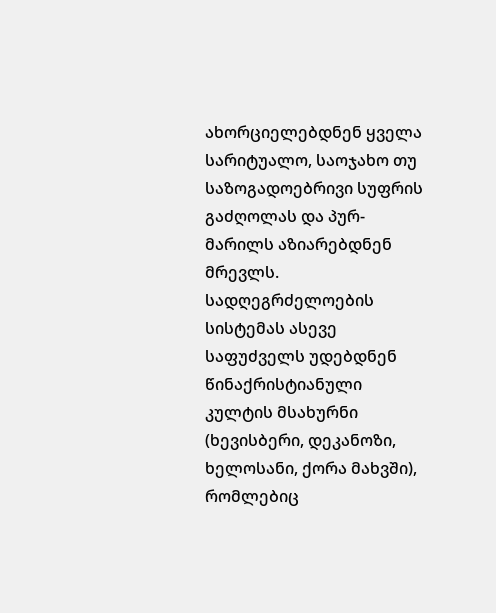ახორციელებდნენ ყველა სარიტუალო, საოჯახო თუ საზოგადოებრივი სუფრის გაძღოლას და პურ-მარილს აზიარებდნენ მრევლს. სადღეგრძელოების სისტემას ასევე საფუძველს უდებდნენ წინაქრისტიანული კულტის მსახურნი (ხევისბერი, დეკანოზი, ხელოსანი, ქორა მახვში), რომლებიც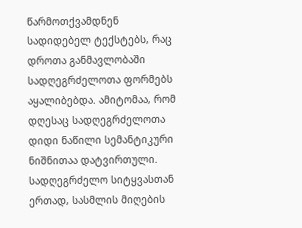წარმოთქვამდნენ სადიდებელ ტექსტებს, რაც დროთა განმავლობაში სადღეგრძელოთა ფორმებს აყალიბებდა. ამიტომაა, რომ დღესაც სადღეგრძელოთა დიდი ნაწილი სემანტიკური ნიშნითაა დატვირთული. სადღეგრძელო სიტყვასთან ერთად, სასმლის მიღების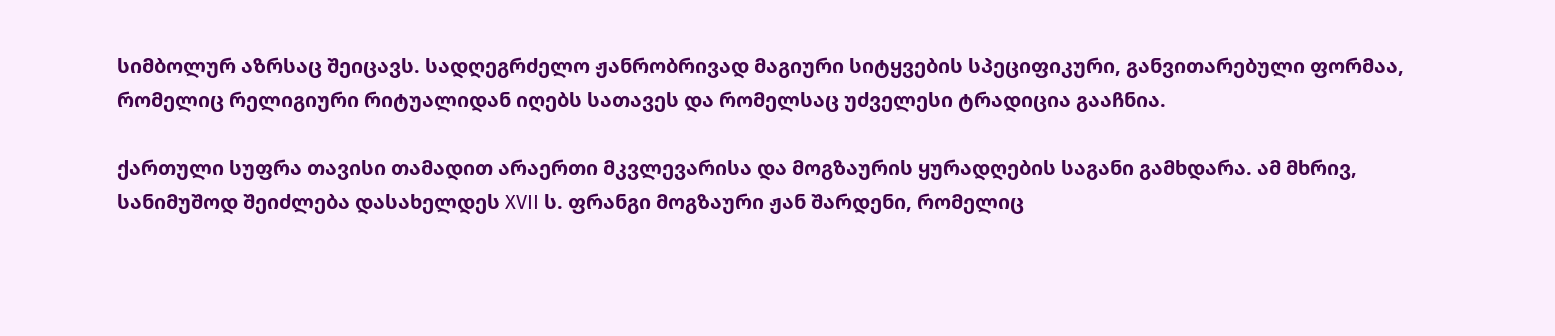სიმბოლურ აზრსაც შეიცავს. სადღეგრძელო ჟანრობრივად მაგიური სიტყვების სპეციფიკური, განვითარებული ფორმაა, რომელიც რელიგიური რიტუალიდან იღებს სათავეს და რომელსაც უძველესი ტრადიცია გააჩნია.

ქართული სუფრა თავისი თამადით არაერთი მკვლევარისა და მოგზაურის ყურადღების საგანი გამხდარა. ამ მხრივ, სანიმუშოდ შეიძლება დასახელდეს XVII ს. ფრანგი მოგზაური ჟან შარდენი, რომელიც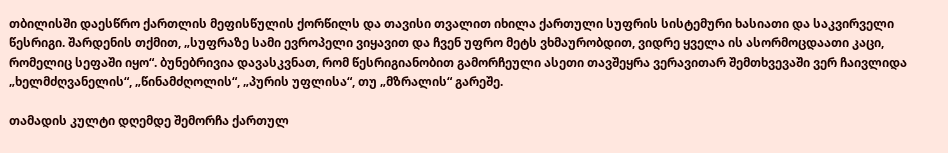თბილისში დაესწრო ქართლის მეფისწულის ქორწილს და თავისი თვალით იხილა ქართული სუფრის სისტემური ხასიათი და საკვირველი წესრიგი. შარდენის თქმით, „სუფრაზე სამი ევროპელი ვიყავით და ჩვენ უფრო მეტს ვხმაურობდით, ვიდრე ყველა ის ასორმოცდაათი კაცი, რომელიც სეფაში იყო“. ბუნებრივია დავასკვნათ, რომ წესრიგიანობით გამორჩეული ასეთი თავშეყრა ვერავითარ შემთხვევაში ვერ ჩაივლიდა „ხელმძღვანელის“, „წინამძღოლის“, „პურის უფლისა“, თუ „მზრალის“ გარეშე.

თამადის კულტი დღემდე შემორჩა ქართულ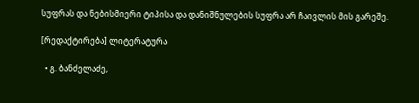სუფრას და ნებისმიერი ტიპისა და დანიშნულების სუფრა არ ჩაივლის მის გარეშე.

[რედაქტირება] ლიტერატურა

  • გ. ბანძელაძე,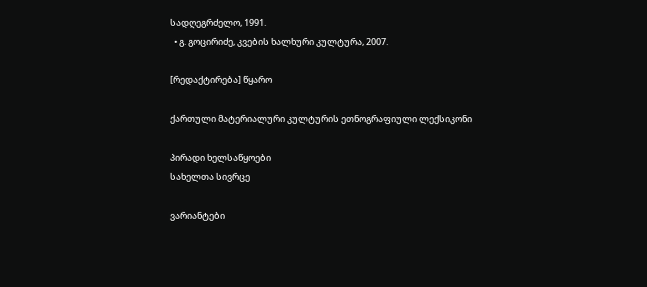სადღეგრძელო, 1991.
  • გ. გოცირიძე, კვების ხალხური კულტურა, 2007.

[რედაქტირება] წყარო

ქართული მატერიალური კულტურის ეთნოგრაფიული ლექსიკონი

პირადი ხელსაწყოები
სახელთა სივრცე

ვარიანტები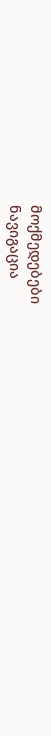მოქმედებები
ნავიგაცია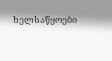ხელსაწყოები